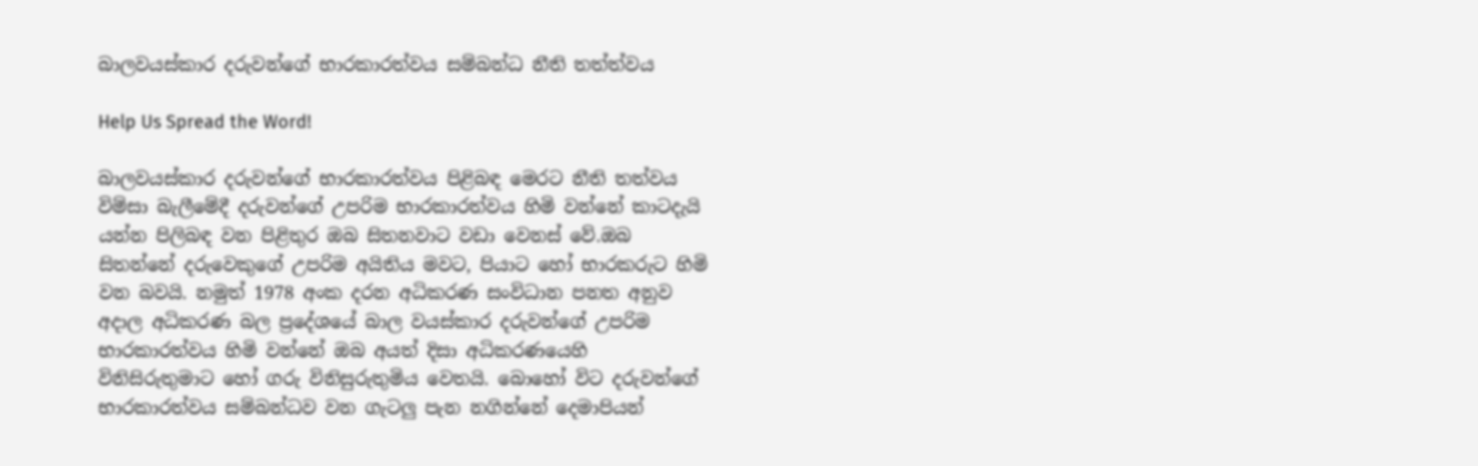බාලවයස්කාර දරුවන්ගේ භාරකාරත්වය සම්බන්ධ නීති තත්ත්වය

Help Us Spread the Word!

බාලවයස්කාර දරුවන්ගේ භාරකාරත්වය පිළිබඳ මෙරට නීති තත්වය විම්සා බැලීමේදී දරුවන්ගේ උපරිම භාරකාරත්වය හිමි වන්නේ කාටදැයි යන්න පිලිබඳ වන පිළිතුර ඔබ සිතනවාට වඩා වෙනස් වේ.ඔබ සිතන්නේ දරුවෙකුගේ උපරිම අයිතිය මවට, පියාට හෝ භාරකරුට හිමි වන බවයි. නමුත් 1978 අංක දරන අධිකරණ සංවිධාන පනත අනුව අදාල අධිකරණ බල ප්‍රදේශයේ බාල වයස්කාර දරුවන්ගේ උපරිම භාරකාරත්වය හිමි වන්නේ ඔබ අයත් දිසා අධිකරණයෙහි විනිසිරුතුමාට හෝ ගරු විනිසුරුතුමිය වෙතයි. බොහෝ විට දරුවන්ගේ භාරකාරත්වය සම්බන්ධව වන ගැටලු පැන නගින්නේ දෙමාපියන්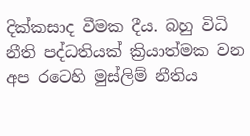දික්කසාද වීමක දීය. බහු විධි නීති පද්ධතියක් ක්‍රියාත්මක වන අප රටෙහි මුස්ලිම් නීතිය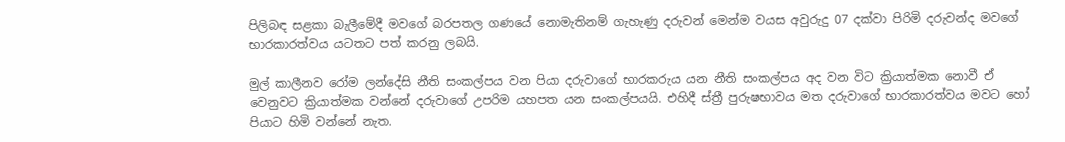පිලිබඳ සළකා බැලීමේදී මවගේ බරපතල ගණයේ නොමැතිනම් ගැහැණු දරුවන් මෙන්ම වයස අවුරුදු 07 දක්වා පිරිමි දරුවන්ද මවගේ භාරකාරත්වය යටතට පත් කරනු ලබයි.

මුල් කාලීනව රෝම ලන්දේසි නීති සංකල්පය වන පියා දරුවාගේ භාරකරුය යන නීති සංකල්පය අද වන විට ක්‍රියාත්මක නොවී ඒ වෙනුවට ක්‍රියාත්මක වන්නේ දරුවාගේ උපරිම යහපත යන සංකල්පයයි. එහිදී ස්ත්‍රී පුරුෂභාවය මත දරුවාගේ භාරකාරත්වය මවට හෝ පියාට හිමි වන්නේ නැත.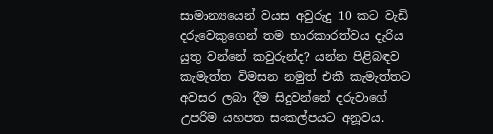සාමාන්‍යයෙන් වයස අවුරුදු 10 කට වැඩි දරුවෙකුගෙන් තම භාරකාරත්වය දැරිය යුතු වන්නේ කවුරුන්ද? යන්න පිළිබඳව කැමැත්ත විමසන නමුත් එකී කැමැත්තට අවසර ලබා දීම සිදුවන්නේ දරුවාගේ උපරිම යහපත සංකල්පයට අනූවය.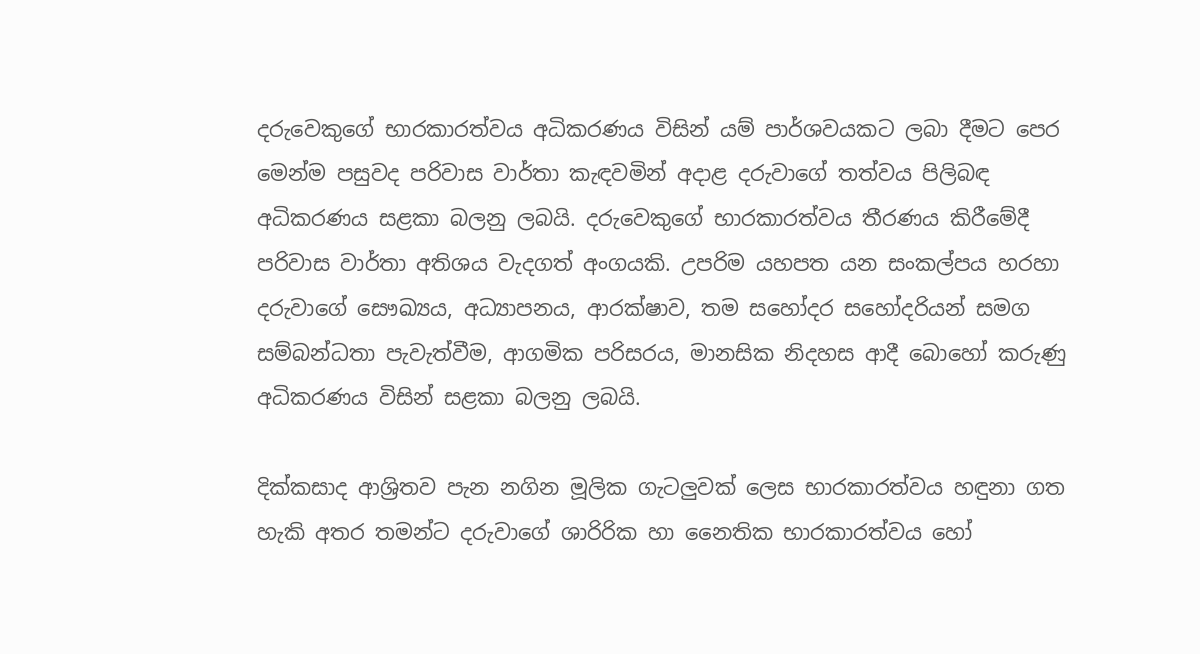දරුවෙකුගේ භාරකාරත්වය අධිකරණය විසින් යම් පාර්ශවයකට ලබා දීමට පෙර මෙන්ම පසුවද පරිවාස වාර්තා කැඳවමින් අදාළ දරුවාගේ තත්වය පිලිබඳ අධිකරණය සළකා බලනු ලබයි. දරුවෙකුගේ භාරකාරත්වය තීරණය කිරීමේදී පරිවාස වාර්තා අතිශය වැදගත් අංගයකි. උපරිම යහපත යන සංකල්පය හරහා දරුවාගේ සෞඛ්‍යය, අධ්‍යාපනය, ආරක්ෂාව, තම සහෝදර සහෝදරියන් සමග සම්බන්ධතා පැවැත්වීම, ආගමික පරිසරය, මානසික නිදහස ආදී බොහෝ කරුණු අධිකරණය විසින් සළකා බලනු ලබයි.

දික්කසාද ආශ්‍රිතව පැන නගින මූලික ගැටලුවක් ලෙස භාරකාරත්වය හඳුනා ගත හැකි අතර තමන්ට දරුවාගේ ශාරිරික හා නෛතික භාරකාරත්වය හෝ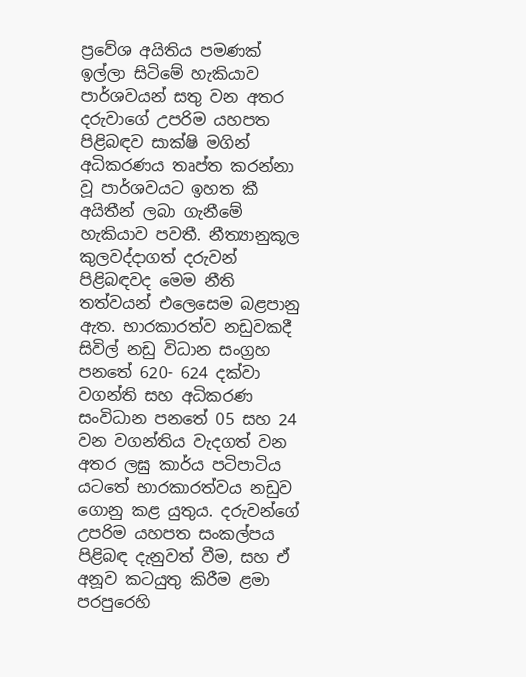ප්‍රවේශ අයිතිය පමණක් ඉල්ලා සිටිමේ හැකියාව පාර්ශවයන් සතු වන අතර දරුවාගේ උපරිම යහපත පිළිබඳව සාක්ෂි මගින් අධිකරණය තෘප්ත කරන්නා වූ පාර්ශවයට ඉහත කී අයිතීන් ලබා ගැනීමේ හැකියාව පවතී. නීත්‍යානුකූල කුලවද්දාගත් දරුවන් පිළිබඳවද මෙම නීති තත්වයන් එලෙසෙම බළපානු ඇත. භාරකාරත්ව නඩුවකදී සිවිල් නඩු විධාන සංග්‍රහ පනතේ 620- 624 දක්වා වගන්ති සහ අධිකරණ සංවිධාන පනතේ 05 සහ 24 වන වගන්තිය වැදගත් වන අතර ලඝු කාර්ය පටිපාටිය යටතේ භාරකාරත්වය නඩුව ගොනු කළ යුතුය. දරුවන්ගේ උපරිම යහපත සංකල්පය පිළිබඳ දැනුවත් වීම, සහ ඒ අනූව කටයුතු කිරීම ළමා පරපුරෙහි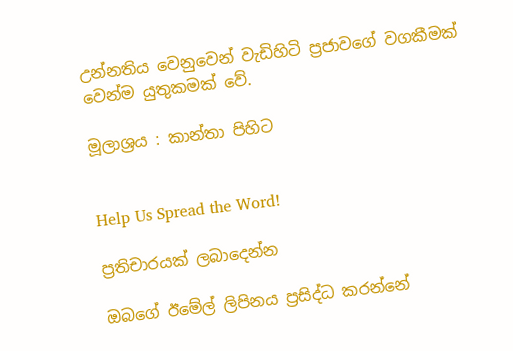උන්නතිය වෙනුවෙන් වැඩිහිටි ප්‍රජාවගේ වගකීමක් වෙන්ම යුතුකමක් වේ.

මූලාශ්‍රය : කාන්තා පිහිට


Help Us Spread the Word!

ප්‍රතිචාරයක් ලබාදෙන්න

ඔබගේ ඊමේල් ලිපිනය ප්‍රසිද්ධ කරන්නේ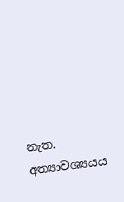නැත. අත්‍යාවශ්‍යයය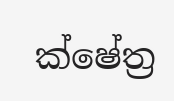ක්ෂේත්‍ර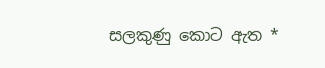සලකුණු කොට ඇත *